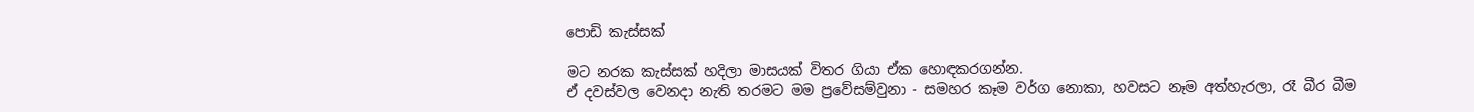පොඩි කැස්සක්

මට නරක කැස්සක් හදිලා මාසයක් විතර ගියා ඒක හොඳකරගන්න.
ඒ දවස්වල වෙනදා නැති තරමට මම ප්‍රවේසම්වුනා - සමහර කෑම වර්ග නොකා, හවසට නෑම අත්හැරලා, රෑ බීර බීම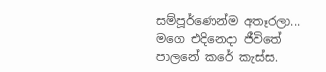සම්පූර්ණෙන්ම අතෑරලා... මගෙ එදිනෙදා ජීවිතේ පාලනේ කරේ කැස්ස.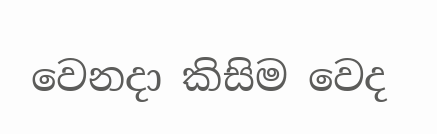වෙනදා කිසිම වෙද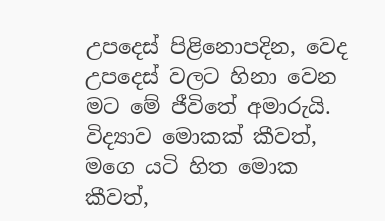උපදෙස් පිළිනොපදින, වෙද උපදෙස් වලට හිනා වෙන මට මේ ජීවිතේ අමාරුයි. විද්‍යාව මොකක් කීවත්, මගෙ යටි හිත මොක කීවත්,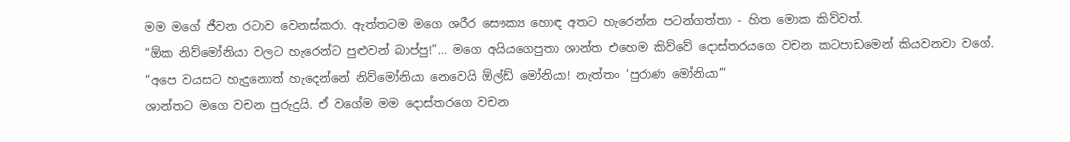මම මගේ ජීවන රටාව වෙනස්කරා. ඇත්තටම මගෙ ශරීර සෞක්‍ය හොඳ අතට හැරෙන්න පටන්ගත්තා - හිත මොක කිව්වත්.
“ඕක නිව්මෝනියා වලට හැරෙන්ට පුළුවන් බාප්පු!”… මගෙ අයියගෙපුතා ශාන්ත එහෙම කිව්වේ දොස්තරයගෙ වචන කටපාඩමෙන් කියවනවා වගේ.
“අපෙ වයසට හැදුනොත් හැදෙන්නේ නිව්මෝනියා නෙවෙයි ඕල්ඩ් මෝනියා! නැත්තං ‘පුරාණ මෝනියා’”
ශාන්තට මගෙ වචන පුරුදුයි. ඒ වගේම මම දොස්තරගෙ වචන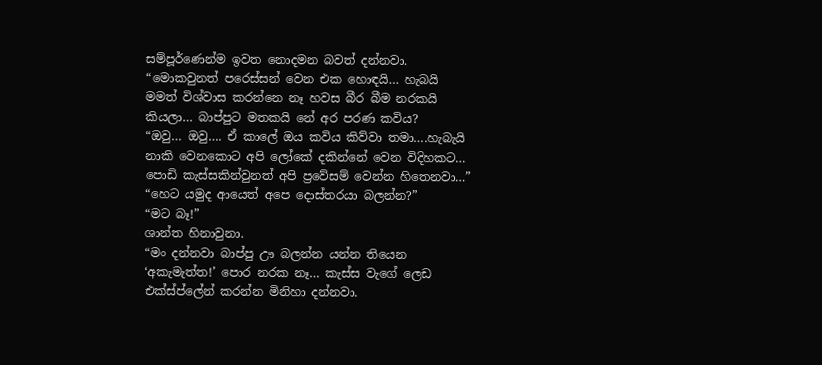සම්පූර්ණෙන්ම ඉවත නොදමන බවත් දන්නවා.
“මොකවුනත් පරෙස්සන් වෙන එක හොඳයි… හැබයි මමත් විශ්වාස කරන්නෙ නෑ හවස බීර බීම නරකයි කියලා… බාප්පුට මතකයි නේ අර පරණ කවිය?
“ඔවු… ඔවු…. ඒ කාලේ ඔය කවිය කිව්වා තමා….හැබැයි නාකි වෙනකොට අපි ලෝකේ දකින්නේ වෙන විදිහකට… පොඩි කැස්සකින්වුනත් අපි ප්‍රවේසම් වෙන්න හිතෙනවා…”
“හෙට යමුද ආයෙත් අපෙ දොස්තරයා බලන්න?”
“මට බෑ!”
ශාන්ත හිනාවුනා.
“මං දන්නවා බාප්පු ඌ බලන්න යන්න තියෙන ‘අකැමැත්ත!’ පොර නරක නෑ… කැස්ස වැගේ ලෙඩ එක්ස්ප්ලේන් කරන්න මිනිහා දන්නවා.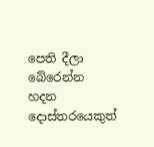පෙති දීලා බේරෙන්න හදන දොස්තරයෙකුත්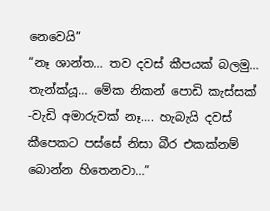නෙවෙයි”
“නෑ ශාන්ත… තව දවස් කීපයක් බලමු… තැන්ක්යූ… මේක නිකන් පොඩි කැස්සක් -වැඩි අමාරුවක් නෑ…. හැබැයි දවස් කීපෙකට පස්සේ නිසා බීර එකක්නම් බොන්න හිතෙනවා…”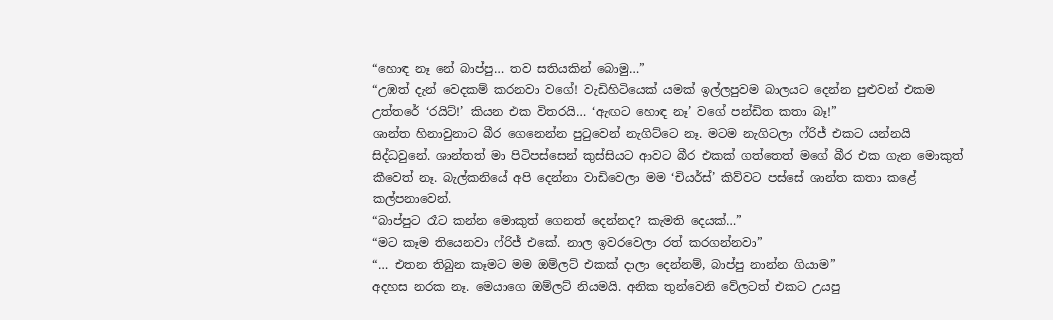“හොඳ නෑ නේ බාප්පු… තව සතියකින් බොමු…”
“උඹත් දැන් වෙදකම් කරනවා වගේ! වැඩිහිටියෙක් යමක් ඉල්ලපුවම බාලයට දෙන්න පුළුවන් එකම උත්තරේ ‘රයිට්!’ කියන එක විතරයි… ‘ඇඟට හොඳ නෑ’ වගේ පන්ඩිත කතා බෑ!”
ශාන්ත හිනාවුනාට බීර ගෙනෙන්න පුටුවෙන් නැගිට්ටෙ නෑ. මටම නැගිටලා ෆ්රිජ් එකට යන්නයි සිද්ධවුනේ. ශාන්තත් මා පිටිපස්සෙන් කුස්සියට ආවට බීර එකක් ගත්තෙත් මගේ බීර එක ගැන මොකුත් කීවෙත් නෑ. බැල්කනියේ අපි දෙන්නා වාඩිවෙලා මම ‘චියර්ස්’ කිව්වට පස්සේ ශාන්ත කතා කළේ කල්පනාවෙන්.
“බාප්පුට රෑට කන්න මොකුත් ගෙනත් දෙන්නද? කැමති දෙයක්…”
“මට කෑම තියෙනවා ෆ්රිජ් එකේ. නාල ඉවරවෙලා රත් කරගන්නවා”
“… එතන තිබුන කෑමට මම ඔම්ලට් එකක් දාලා දෙන්නම්, බාප්පු නාන්න ගියාම”
අදහස නරක නෑ. මෙයාගෙ ඔම්ලට් නියමයි. අනික තුන්වෙනි වේලටත් එකට උයපු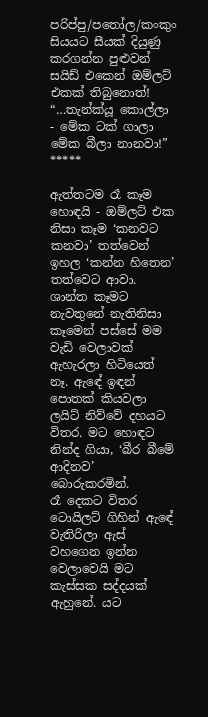පරිප්පු/පතෝල/කංකුං සියයට සීයක් දියුණු කරගන්න පුළුවන් සයිඩ් එකෙන් ඔම්ලට් එකක් තිබුනොත්!
“…තැන්ක්යූ කොල්ලා - මේක ටක් ගාලා මේක බීලා නානවා!”
*****

ඇත්තටම රෑ කෑම හොඳයි - ඔම්ලට් එක නිසා කෑම ‘කනවට කනවා’ තත්වෙන් ඉහල ‘කන්න හිතෙන’ තත්වෙට ආවා. ශාන්ත කෑමට නැවතුනේ නැතිනිසා කෑමෙන් පස්සේ මම වැඩි වෙලාවක් ඇහැරලා හිටියෙත් නෑ. ඇඳේ ඉඳන් පොතක් කියවලා ලයිට් නිව්වේ දහයට විතර. මට හොඳට නින්ද ගියා, ‘බීර බීමේ ආදිනව’ බොරුකරමින්.
රෑ දෙකට විතර ටොයිලට් ගිහින් ඇඳේ වැතිරිලා ඇස් වහගෙන ඉන්න වෙලාවෙයි මට කැස්සක සද්දයක් ඇහුනේ. යට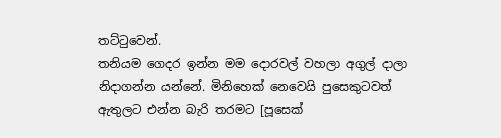තට්ටුවෙන්.
තනියම ගෙදර ඉන්න මම දොරවල් වහලා අගුල් දාලා නිදාගන්න යන්නේ. මිනිහෙක් නෙවෙයි පුසෙකුටවත් ඇතුලට එන්න බැරි තරමට [පූසෙක්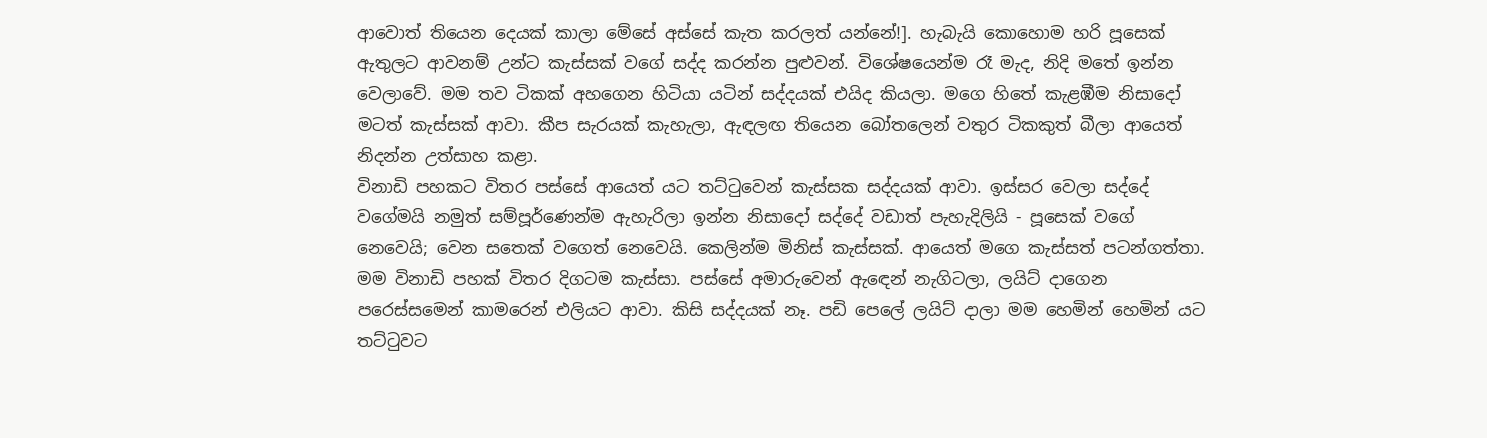ආවොත් තියෙන දෙයක් කාලා මේසේ අස්සේ කැත කරලත් යන්නේ!]. හැබැයි කොහොම හරි පූසෙක් ඇතුලට ආවනම් උන්ට කැස්සක් වගේ සද්ද කරන්න පුළුවන්. විශේෂයෙන්ම රෑ මැද, නිදි මතේ ඉන්න වෙලාවේ. මම තව ටිකක් අහගෙන හිටියා යටින් සද්දයක් එයිද කියලා. මගෙ හිතේ කැළඹීම නිසාදෝ මටත් කැස්සක් ආවා. කීප සැරයක් කැහැලා, ඇඳලඟ තියෙන බෝතලෙන් වතුර ටිකකුත් බීලා ආයෙත් නිදන්න උත්සාහ කළා.
විනාඩි පහකට විතර පස්සේ ආයෙත් යට තට්ටුවෙන් කැස්සක සද්දයක් ආවා. ඉස්සර වෙලා සද්දේ වගේමයි නමුත් සම්පූර්ණෙන්ම ඇහැරිලා ඉන්න නිසාදෝ සද්දේ වඩාත් පැහැදිලියි - පූසෙක් වගේ නෙවෙයි; වෙන සතෙක් වගෙත් නෙවෙයි. කෙලින්ම මිනිස් කැස්සක්. ආයෙත් මගෙ කැස්සත් පටන්ගත්තා.
මම විනාඩි පහක් විතර දිගටම කැස්සා. පස්සේ අමාරුවෙන් ඇඳෙන් නැගිටලා, ලයිට් දාගෙන පරෙස්සමෙන් කාමරෙන් එලියට ආවා. කිසි සද්දයක් නෑ. පඩි පෙලේ ලයිට් දාලා මම හෙමින් හෙමින් යට තට්ටුවට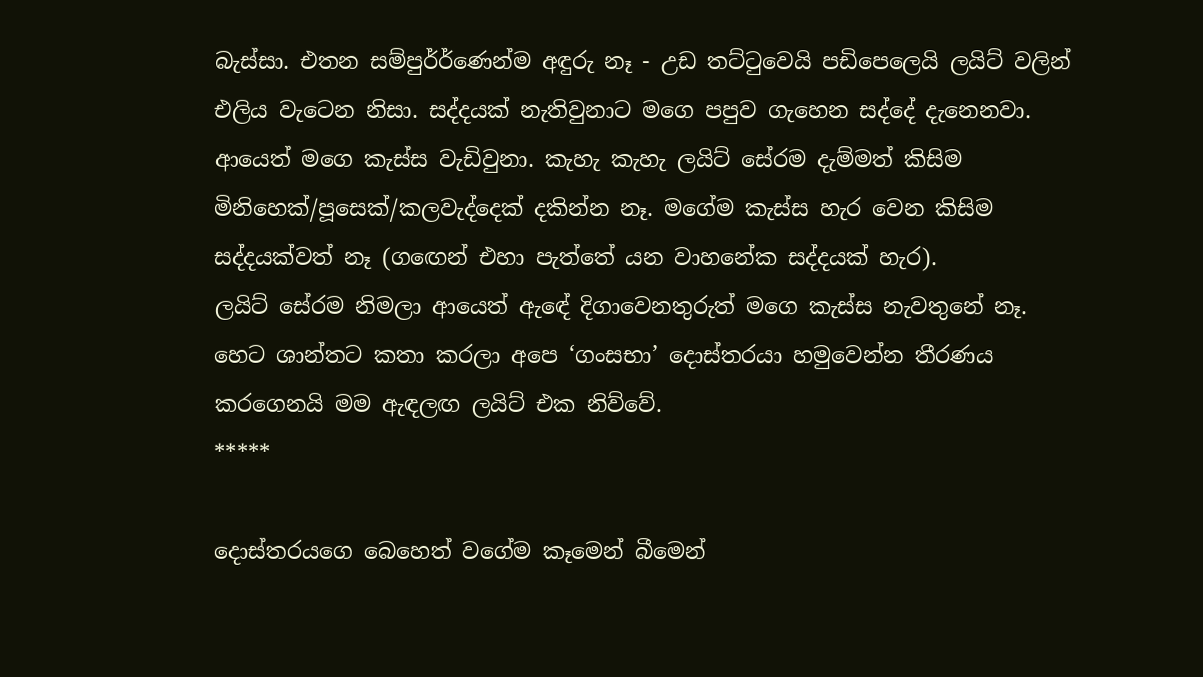බැස්සා. එතන සම්පුර්ර්ණෙන්ම අඳුරු නෑ - උඩ තට්ටුවෙයි පඩිපෙලෙයි ලයිට් වලින් එලිය වැටෙන නිසා. සද්දයක් නැතිවුනාට මගෙ පපුව ගැහෙන සද්දේ දැනෙනවා. ආයෙත් මගෙ කැස්ස වැඩිවුනා. කැහැ කැහැ ලයිට් සේරම දැම්මත් කිසිම මිනිහෙක්/පූසෙක්/කලවැද්දෙක් දකින්න නෑ. මගේම කැස්ස හැර වෙන කිසිම සද්දයක්වත් නෑ (ගඟෙන් එහා පැත්තේ යන වාහනේක සද්දයක් හැර).
ලයිට් සේරම නිමලා ආයෙත් ඇඳේ දිගාවෙනතුරුත් මගෙ කැස්ස නැවතුනේ නෑ.
හෙට ශාන්තට කතා කරලා අපෙ ‘ගංසභා’ දොස්තරයා හමුවෙන්න තීරණය කරගෙනයි මම ඇඳලඟ ලයිට් එක නිව්වේ.
*****

දොස්තරයගෙ බෙහෙත් වගේම කෑමෙන් බීමෙන්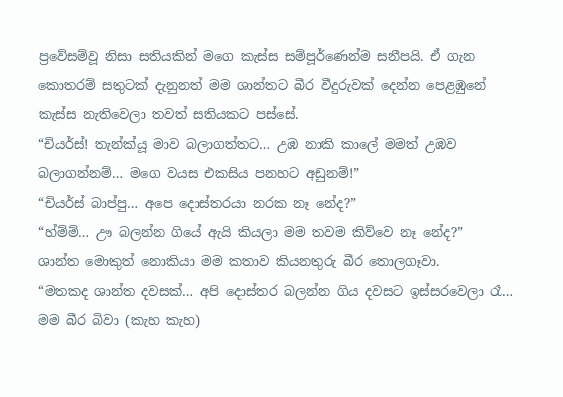ප්‍රවේසම්වූ නිසා සතියකින් මගෙ කැස්ස සම්පූර්ණෙන්ම සනීපයි. ඒ ගැන කොතරම් සතුටක් දැනුනත් මම ශාන්තට බීර වීදුරුවක් දෙන්න පෙළඹුනේ කැස්ස නැතිවෙලා තවත් සතියකට පස්සේ.
“චියර්ස්! තැන්ක්යූ මාව බලාගත්තට… උඹ නාකි කාලේ මමත් උඹව බලාගන්නම්… මගෙ වයස එකසිය පනහට අඩුනම්!”
“චියර්ස් බාප්පු… අපෙ දොස්තරයා නරක නෑ නේද?”
“හ්ම්ම්… ඌ බලන්න ගියේ ඇයි කියලා මම තවම කිව්වෙ නෑ නේද?”
ශාන්ත මොකුත් නොකියා මම කතාව කියනතුරු බීර තොලගෑවා.
“මතකද ශාන්ත දවසක්… අපි දොස්තර බලන්න ගිය දවසට ඉස්සරවෙලා රෑ… මම බීර බිවා (කැහ කැහ)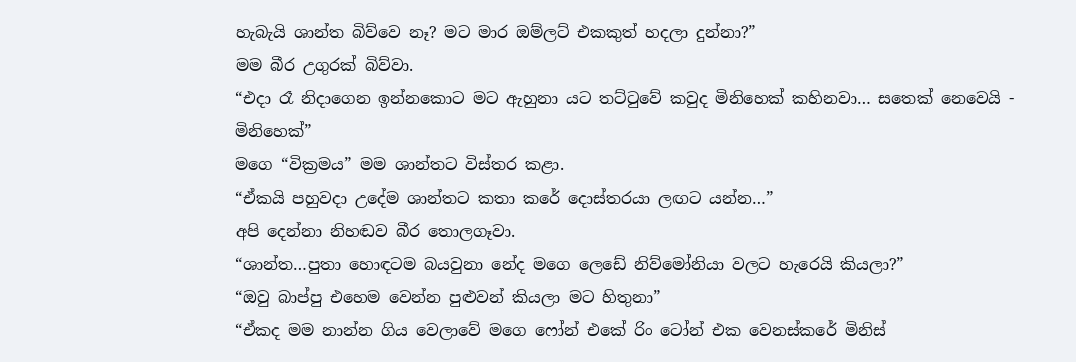හැබැයි ශාන්ත බිව්වෙ නෑ? මට මාර ඔම්ලට් එකකුත් හදලා දුන්නා?”
මම බීර උගුරක් බිව්වා.
“එදා රෑ නිදාගෙන ඉන්නකොට මට ඇහුනා යට තට්ටුවේ කවුද මිනිහෙක් කහිනවා… සතෙක් නෙවෙයි - මිනිහෙක්”
මගෙ “වික්‍රමය” මම ශාන්තට විස්තර කළා.
“ඒකයි පහුවදා උදේම ශාන්තට කතා කරේ දොස්තරයා ලඟට යන්න…”
අපි දෙන්නා නිහඬව බීර තොලගෑවා.
“ශාන්ත…පුතා හොඳටම බයවුනා නේද මගෙ ලෙඩේ නිව්මෝනියා වලට හැරෙයි කියලා?”
“ඔවු බාප්පු එහෙම වෙන්න පුළුවන් කියලා මට හිතුනා”
“ඒකද මම නාන්න ගිය වෙලාවේ මගෙ ෆෝන් එකේ රිං ටෝන් එක වෙනස්කරේ මිනිස්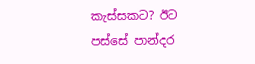කැස්සකට? ඊට පස්සේ පාන්දර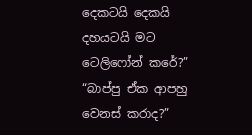දෙකටයි දෙකයි දහයටයි මට ටෙලිෆෝන් කරේ?”
“බාප්පු ඒක ආපහු වෙනස් කරාද?”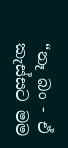“නෑ බං - ඒ කැස්සට මම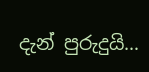දැන් පුරුදුයි…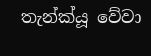තැන්ක්යූ වේවා